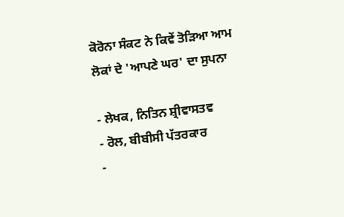ਕੋਰੋਨਾ ਸੰਕਟ ਨੇ ਕਿਵੇਂ ਤੋੜਿਆ ਆਮ ਲੋਕਾਂ ਦੇ 'ਆਪਣੇ ਘਰ' ਦਾ ਸੁਪਨਾ

- ਲੇਖਕ, ਨਿਤਿਨ ਸ਼੍ਰੀਵਾਸਤਵ
- ਰੋਲ, ਬੀਬੀਸੀ ਪੱਤਰਕਾਰ
-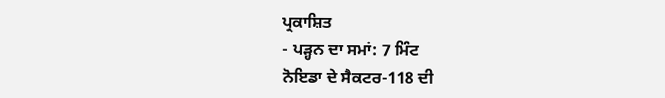ਪ੍ਰਕਾਸ਼ਿਤ
- ਪੜ੍ਹਨ ਦਾ ਸਮਾਂ: 7 ਮਿੰਟ
ਨੋਇਡਾ ਦੇ ਸੈਕਟਰ-118 ਦੀ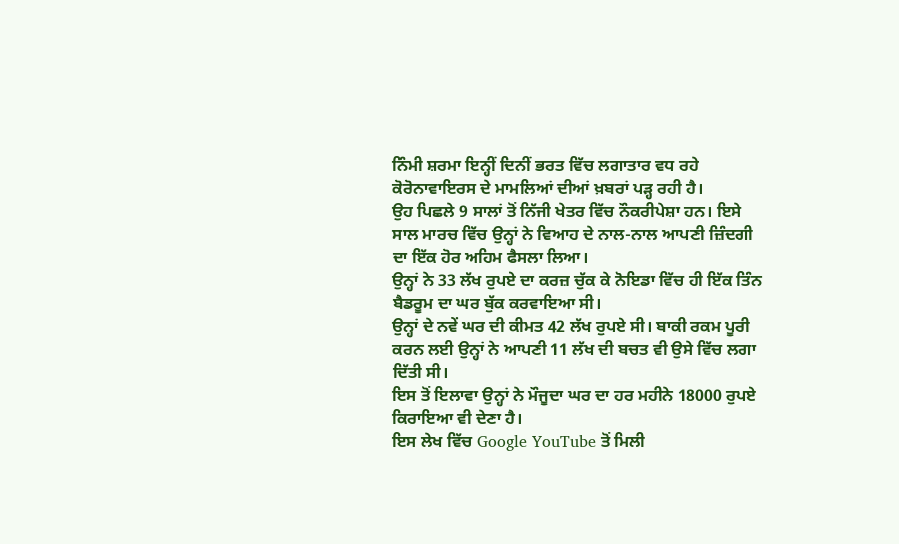ਨਿੰਮੀ ਸ਼ਰਮਾ ਇਨ੍ਹੀਂ ਦਿਨੀਂ ਭਰਤ ਵਿੱਚ ਲਗਾਤਾਰ ਵਧ ਰਹੇ ਕੋਰੋਨਾਵਾਇਰਸ ਦੇ ਮਾਮਲਿਆਂ ਦੀਆਂ ਖ਼ਬਰਾਂ ਪੜ੍ਹ ਰਹੀ ਹੈ।
ਉਹ ਪਿਛਲੇ 9 ਸਾਲਾਂ ਤੋਂ ਨਿੱਜੀ ਖੇਤਰ ਵਿੱਚ ਨੌਕਰੀਪੇਸ਼ਾ ਹਨ। ਇਸੇ ਸਾਲ ਮਾਰਚ ਵਿੱਚ ਉਨ੍ਹਾਂ ਨੇ ਵਿਆਹ ਦੇ ਨਾਲ-ਨਾਲ ਆਪਣੀ ਜ਼ਿੰਦਗੀ ਦਾ ਇੱਕ ਹੋਰ ਅਹਿਮ ਫੈਸਲਾ ਲਿਆ।
ਉਨ੍ਹਾਂ ਨੇ 33 ਲੱਖ ਰੁਪਏ ਦਾ ਕਰਜ਼ ਚੁੱਕ ਕੇ ਨੋਇਡਾ ਵਿੱਚ ਹੀ ਇੱਕ ਤਿੰਨ ਬੈਡਰੂਮ ਦਾ ਘਰ ਬੁੱਕ ਕਰਵਾਇਆ ਸੀ।
ਉਨ੍ਹਾਂ ਦੇ ਨਵੇਂ ਘਰ ਦੀ ਕੀਮਤ 42 ਲੱਖ ਰੁਪਏ ਸੀ। ਬਾਕੀ ਰਕਮ ਪੂਰੀ ਕਰਨ ਲਈ ਉਨ੍ਹਾਂ ਨੇ ਆਪਣੀ 11 ਲੱਖ ਦੀ ਬਚਤ ਵੀ ਉਸੇ ਵਿੱਚ ਲਗਾ ਦਿੱਤੀ ਸੀ।
ਇਸ ਤੋਂ ਇਲਾਵਾ ਉਨ੍ਹਾਂ ਨੇ ਮੌਜੂਦਾ ਘਰ ਦਾ ਹਰ ਮਹੀਨੇ 18000 ਰੁਪਏ ਕਿਰਾਇਆ ਵੀ ਦੇਣਾ ਹੈ।
ਇਸ ਲੇਖ ਵਿੱਚ Google YouTube ਤੋਂ ਮਿਲੀ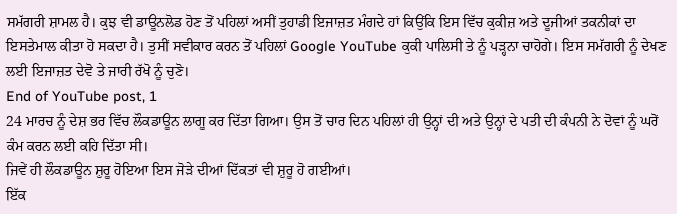ਸਮੱਗਰੀ ਸ਼ਾਮਲ ਹੈ। ਕੁਝ ਵੀ ਡਾਊਨਲੋਡ ਹੋਣ ਤੋਂ ਪਹਿਲਾਂ ਅਸੀਂ ਤੁਹਾਡੀ ਇਜਾਜ਼ਤ ਮੰਗਦੇ ਹਾਂ ਕਿਉਂਕਿ ਇਸ ਵਿੱਚ ਕੁਕੀਜ਼ ਅਤੇ ਦੂਜੀਆਂ ਤਕਨੀਕਾਂ ਦਾ ਇਸਤੇਮਾਲ ਕੀਤਾ ਹੋ ਸਕਦਾ ਹੈ। ਤੁਸੀਂ ਸਵੀਕਾਰ ਕਰਨ ਤੋਂ ਪਹਿਲਾਂ Google YouTube ਕੁਕੀ ਪਾਲਿਸੀ ਤੇ ਨੂੰ ਪੜ੍ਹਨਾ ਚਾਹੋਗੇ। ਇਸ ਸਮੱਗਰੀ ਨੂੰ ਦੇਖਣ ਲਈ ਇਜਾਜ਼ਤ ਦੇਵੋ ਤੇ ਜਾਰੀ ਰੱਖੋ ਨੂੰ ਚੁਣੋ।
End of YouTube post, 1
24 ਮਾਰਚ ਨੂੰ ਦੇਸ਼ ਭਰ ਵਿੱਚ ਲੌਕਡਾਊਨ ਲਾਗੂ ਕਰ ਦਿੱਤਾ ਗਿਆ। ਉਸ ਤੋਂ ਚਾਰ ਦਿਨ ਪਹਿਲਾਂ ਹੀ ਉਨ੍ਹਾਂ ਦੀ ਅਤੇ ਉਨ੍ਹਾਂ ਦੇ ਪਤੀ ਦੀ ਕੰਪਨੀ ਨੇ ਦੋਵਾਂ ਨੂੰ ਘਰੋਂ ਕੰਮ ਕਰਨ ਲਈ ਕਹਿ ਦਿੱਤਾ ਸੀ।
ਜਿਵੇਂ ਹੀ ਲੌਕਡਾਊਨ ਸ਼ੁਰੂ ਹੋਇਆ ਇਸ ਜੋੜੇ ਦੀਆਂ ਦਿੱਕਤਾਂ ਵੀ ਸ਼ੁਰੂ ਹੋ ਗਈਆਂ।
ਇੱਕ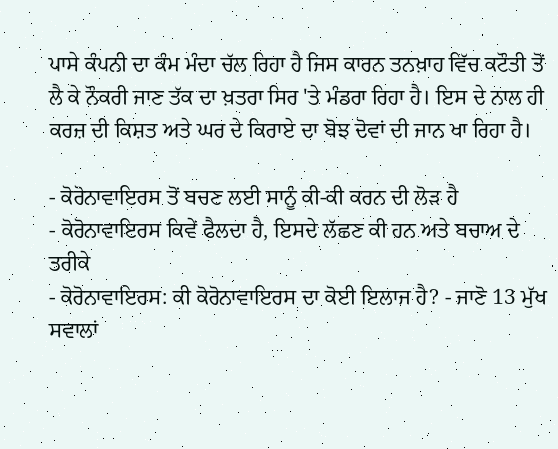ਪਾਸੇ ਕੰਪਨੀ ਦਾ ਕੰਮ ਮੰਦਾ ਚੱਲ ਰਿਹਾ ਹੈ ਜਿਸ ਕਾਰਨ ਤਨਖ਼ਾਹ ਵਿੱਚ ਕਟੌਤੀ ਤੋਂ ਲੈ ਕੇ ਨੌਕਰੀ ਜਾਣ ਤੱਕ ਦਾ ਖ਼ਤਰਾ ਸਿਰ 'ਤੇ ਮੰਡਰਾ ਰਿਹਾ ਹੈ। ਇਸ ਦੇ ਨਾਲ ਹੀ ਕਰਜ਼ ਦੀ ਕਿਸ਼ਤ ਅਤੇ ਘਰ ਦੇ ਕਿਰਾਏ ਦਾ ਬੋਝ ਦੋਵਾਂ ਦੀ ਜਾਨ ਖਾ ਰਿਹਾ ਹੈ।

- ਕੋਰੋਨਾਵਾਇਰਸ ਤੋਂ ਬਚਣ ਲਈ ਸਾਨੂੰ ਕੀ-ਕੀ ਕਰਨ ਦੀ ਲੋੜ ਹੈ
- ਕੋਰੋਨਾਵਾਇਰਸ ਕਿਵੇਂ ਫੈਲਦਾ ਹੈ, ਇਸਦੇ ਲੱਛਣ ਕੀ ਹਨ ਅਤੇ ਬਚਾਅ ਦੇ ਤਰੀਕੇ
- ਕੋਰੋਨਾਵਾਇਰਸ: ਕੀ ਕੋਰੋਨਾਵਾਇਰਸ ਦਾ ਕੋਈ ਇਲਾਜ ਹੈ? - ਜਾਣੋ 13 ਮੁੱਖ ਸਵਾਲਾਂ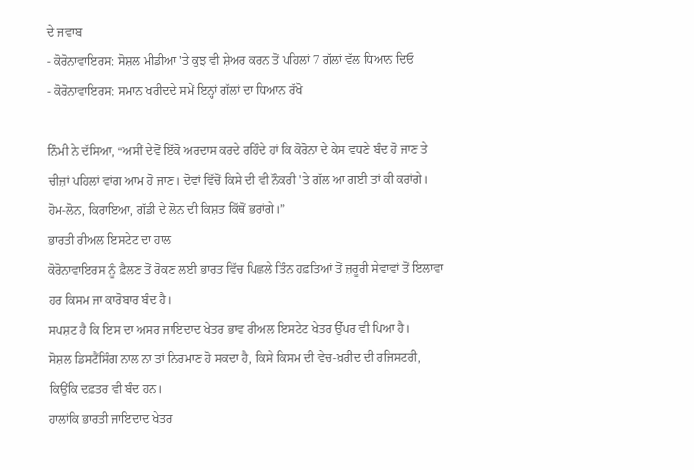ਦੇ ਜਵਾਬ
- ਕੋਰੋਨਾਵਾਇਰਸ: ਸੋਸ਼ਲ ਮੀਡੀਆ 'ਤੇ ਕੁਝ ਵੀ ਸ਼ੇਅਰ ਕਰਨ ਤੋਂ ਪਹਿਲਾਂ 7 ਗੱਲਾਂ ਵੱਲ ਧਿਆਨ ਦਿਓ
- ਕੋਰੋਨਾਵਾਇਰਸ: ਸਮਾਨ ਖਰੀਦਦੇ ਸਮੇਂ ਇਨ੍ਹਾਂ ਗੱਲਾਂ ਦਾ ਧਿਆਨ ਰੱਖੋ

ਨਿੰਮੀ ਨੇ ਦੱਸਿਆ, “ਅਸੀਂ ਦੇਵੋਂ ਇੱਕੋ ਅਰਦਾਸ ਕਰਦੇ ਰਹਿੰਦੇ ਹਾਂ ਕਿ ਕੋਰੋਨਾ ਦੇ ਕੇਸ ਵਧਣੇ ਬੰਦ ਹੋ ਜਾਣ ਤੇ ਚੀਜ਼ਾਂ ਪਹਿਲਾਂ ਵਾਂਗ ਆਮ ਹੋ ਜਾਣ। ਦੋਵਾਂ ਵਿੱਚੋਂ ਕਿਸੇ ਦੀ ਵੀ ਨੌਕਰੀ 'ਤੇ ਗੱਲ ਆ ਗਈ ਤਾਂ ਕੀ ਕਰਾਂਗੇ। ਹੋਮ-ਲੋਨ, ਕਿਰਾਇਆ, ਗੱਡੀ ਦੇ ਲੋਨ ਦੀ ਕਿਸ਼ਤ ਕਿੱਥੋਂ ਭਰਾਂਗੇ।”
ਭਾਰਤੀ ਰੀਅਲ ਇਸਟੇਟ ਦਾ ਹਾਲ
ਕੋਰੋਨਾਵਾਇਰਸ ਨੂੰ ਫ਼ੈਲਣ ਤੋਂ ਰੋਕਣ ਲਈ ਭਾਰਤ ਵਿੱਚ ਪਿਛਲੇ ਤਿੰਨ ਹਫ਼ਤਿਆਂ ਤੋਂ ਜ਼ਰੂਰੀ ਸੇਵਾਵਾਂ ਤੋਂ ਇਲਾਵਾ ਹਰ ਕਿਸਮ ਜਾ ਕਾਰੋਬਾਰ ਬੰਦ ਹੈ।
ਸਪਸ਼ਟ ਹੈ ਕਿ ਇਸ ਦਾ ਅਸਰ ਜਾਇਦਾਦ ਖੇਤਰ ਭਾਵ ਰੀਅਲ ਇਸਟੇਟ ਖੇਤਰ ਉੱਪਰ ਵੀ ਪਿਆ ਹੈ।
ਸੋਸ਼ਲ ਡਿਸਟੈਂਸਿੰਗ ਨਾਲ ਨਾ ਤਾਂ ਨਿਰਮਾਣ ਹੋ ਸਕਦਾ ਹੈ, ਕਿਸੇ ਕਿਸਮ ਦੀ ਵੇਚ-ਖ਼ਰੀਦ ਦੀ ਰਜਿਸਟਰੀ, ਕਿਉਂਕਿ ਦਫ਼ਤਰ ਵੀ ਬੰਦ ਹਨ।
ਹਾਲਾਂਕਿ ਭਾਰਤੀ ਜਾਇਦਾਦ ਖੇਤਰ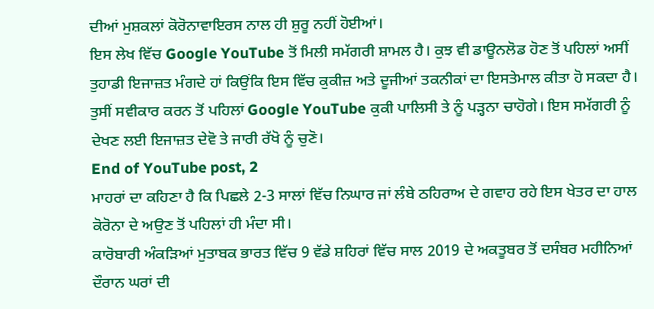ਦੀਆਂ ਮੁਸ਼ਕਲਾਂ ਕੋਰੋਨਾਵਾਇਰਸ ਨਾਲ ਹੀ ਸ਼ੁਰੂ ਨਹੀਂ ਹੋਈਆਂ।
ਇਸ ਲੇਖ ਵਿੱਚ Google YouTube ਤੋਂ ਮਿਲੀ ਸਮੱਗਰੀ ਸ਼ਾਮਲ ਹੈ। ਕੁਝ ਵੀ ਡਾਊਨਲੋਡ ਹੋਣ ਤੋਂ ਪਹਿਲਾਂ ਅਸੀਂ ਤੁਹਾਡੀ ਇਜਾਜ਼ਤ ਮੰਗਦੇ ਹਾਂ ਕਿਉਂਕਿ ਇਸ ਵਿੱਚ ਕੁਕੀਜ਼ ਅਤੇ ਦੂਜੀਆਂ ਤਕਨੀਕਾਂ ਦਾ ਇਸਤੇਮਾਲ ਕੀਤਾ ਹੋ ਸਕਦਾ ਹੈ। ਤੁਸੀਂ ਸਵੀਕਾਰ ਕਰਨ ਤੋਂ ਪਹਿਲਾਂ Google YouTube ਕੁਕੀ ਪਾਲਿਸੀ ਤੇ ਨੂੰ ਪੜ੍ਹਨਾ ਚਾਹੋਗੇ। ਇਸ ਸਮੱਗਰੀ ਨੂੰ ਦੇਖਣ ਲਈ ਇਜਾਜ਼ਤ ਦੇਵੋ ਤੇ ਜਾਰੀ ਰੱਖੋ ਨੂੰ ਚੁਣੋ।
End of YouTube post, 2
ਮਾਹਰਾਂ ਦਾ ਕਹਿਣਾ ਹੈ ਕਿ ਪਿਛਲੇ 2-3 ਸਾਲਾਂ ਵਿੱਚ ਨਿਘਾਰ ਜਾਂ ਲੰਬੇ ਠਹਿਰਾਅ ਦੇ ਗਵਾਹ ਰਹੇ ਇਸ ਖੇਤਰ ਦਾ ਹਾਲ ਕੋਰੋਨਾ ਦੇ ਅਉਣ ਤੋਂ ਪਹਿਲਾਂ ਹੀ ਮੰਦਾ ਸੀ।
ਕਾਰੋਬਾਰੀ ਅੰਕੜਿਆਂ ਮੁਤਾਬਕ ਭਾਰਤ ਵਿੱਚ 9 ਵੱਡੇ ਸ਼ਹਿਰਾਂ ਵਿੱਚ ਸਾਲ 2019 ਦੇ ਅਕਤੂਬਰ ਤੋਂ ਦਸੰਬਰ ਮਹੀਨਿਆਂ ਦੌਰਾਨ ਘਰਾਂ ਦੀ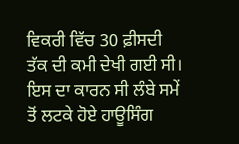ਵਿਕਰੀ ਵਿੱਚ 30 ਫ਼ੀਸਦੀ ਤੱਕ ਦੀ ਕਮੀ ਦੇਖੀ ਗਈ ਸੀ।
ਇਸ ਦਾ ਕਾਰਨ ਸੀ ਲੰਬੇ ਸਮੇਂ ਤੋਂ ਲਟਕੇ ਹੋਏ ਹਾਊਸਿੰਗ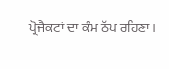ਪ੍ਰੋਜੈਕਟਾਂ ਦਾ ਕੰਮ ਠੱਪ ਰਹਿਣਾ।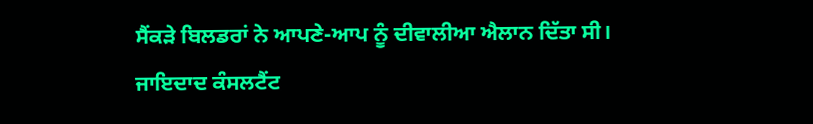ਸੈਂਕੜੇ ਬਿਲਡਰਾਂ ਨੇ ਆਪਣੇ-ਆਪ ਨੂੰ ਦੀਵਾਲੀਆ ਐਲਾਨ ਦਿੱਤਾ ਸੀ।
ਜਾਇਦਾਦ ਕੰਸਲਟੈਂਟ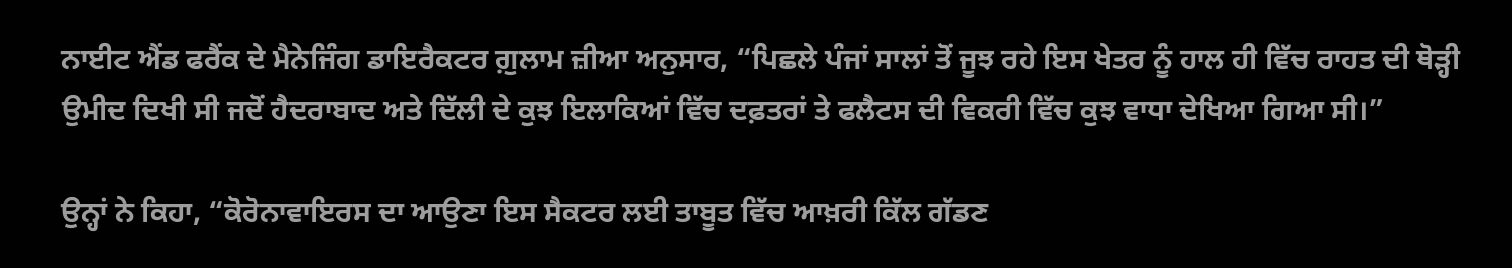ਨਾਈਟ ਐਂਡ ਫਰੈਂਕ ਦੇ ਮੈਨੇਜਿੰਗ ਡਾਇਰੈਕਟਰ ਗ਼ੁਲਾਮ ਜ਼ੀਆ ਅਨੁਸਾਰ, “ਪਿਛਲੇ ਪੰਜਾਂ ਸਾਲਾਂ ਤੋਂ ਜੂਝ ਰਹੇ ਇਸ ਖੇਤਰ ਨੂੰ ਹਾਲ ਹੀ ਵਿੱਚ ਰਾਹਤ ਦੀ ਥੋੜ੍ਹੀ ਉਮੀਦ ਦਿਖੀ ਸੀ ਜਦੋਂ ਹੈਦਰਾਬਾਦ ਅਤੇ ਦਿੱਲੀ ਦੇ ਕੁਝ ਇਲਾਕਿਆਂ ਵਿੱਚ ਦਫ਼ਤਰਾਂ ਤੇ ਫਲੈਟਸ ਦੀ ਵਿਕਰੀ ਵਿੱਚ ਕੁਝ ਵਾਧਾ ਦੇਖਿਆ ਗਿਆ ਸੀ।”

ਉਨ੍ਹਾਂ ਨੇ ਕਿਹਾ, “ਕੋਰੋਨਾਵਾਇਰਸ ਦਾ ਆਉਣਾ ਇਸ ਸੈਕਟਰ ਲਈ ਤਾਬੂਤ ਵਿੱਚ ਆਖ਼ਰੀ ਕਿੱਲ ਗੱਡਣ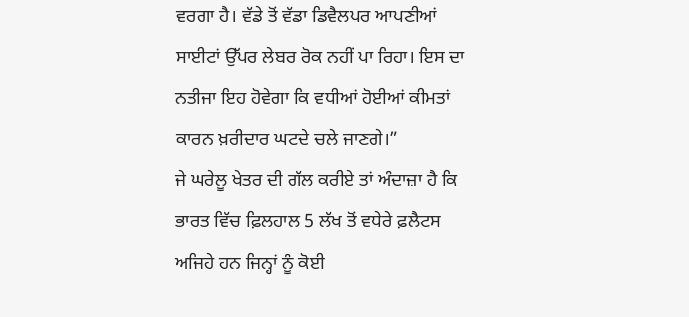ਵਰਗਾ ਹੈ। ਵੱਡੇ ਤੋਂ ਵੱਡਾ ਡਿਵੈਲਪਰ ਆਪਣੀਆਂ ਸਾਈਟਾਂ ਉੱਪਰ ਲੇਬਰ ਰੋਕ ਨਹੀਂ ਪਾ ਰਿਹਾ। ਇਸ ਦਾ ਨਤੀਜਾ ਇਹ ਹੋਵੇਗਾ ਕਿ ਵਧੀਆਂ ਹੋਈਆਂ ਕੀਮਤਾਂ ਕਾਰਨ ਖ਼ਰੀਦਾਰ ਘਟਦੇ ਚਲੇ ਜਾਣਗੇ।”
ਜੇ ਘਰੇਲੂ ਖੇਤਰ ਦੀ ਗੱਲ ਕਰੀਏ ਤਾਂ ਅੰਦਾਜ਼ਾ ਹੈ ਕਿ ਭਾਰਤ ਵਿੱਚ ਫ਼ਿਲਹਾਲ 5 ਲੱਖ ਤੋਂ ਵਧੇਰੇ ਫ਼ਲੈਟਸ ਅਜਿਹੇ ਹਨ ਜਿਨ੍ਹਾਂ ਨੂੰ ਕੋਈ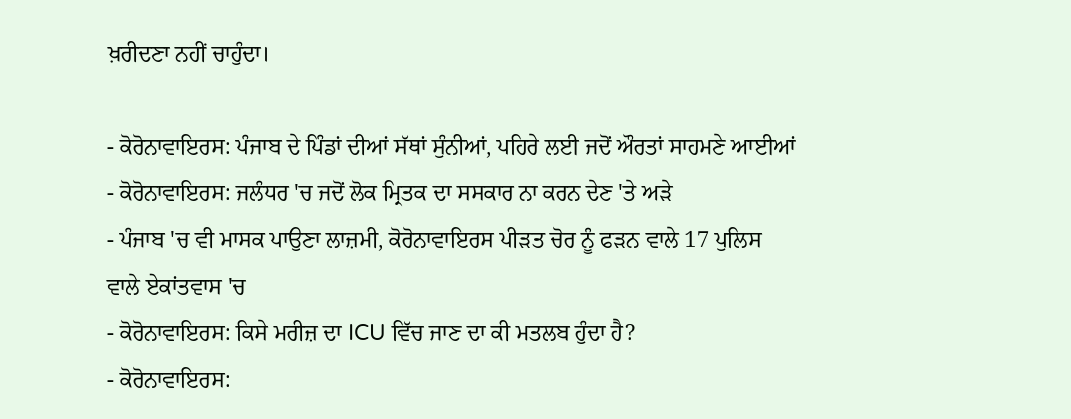ਖ਼ਰੀਦਣਾ ਨਹੀਂ ਚਾਹੁੰਦਾ।

- ਕੋਰੋਨਾਵਾਇਰਸ: ਪੰਜਾਬ ਦੇ ਪਿੰਡਾਂ ਦੀਆਂ ਸੱਥਾਂ ਸੁੰਨੀਆਂ, ਪਹਿਰੇ ਲਈ ਜਦੋਂ ਔਰਤਾਂ ਸਾਹਮਣੇ ਆਈਆਂ
- ਕੋਰੋਨਾਵਾਇਰਸ: ਜਲੰਧਰ 'ਚ ਜਦੋਂ ਲੋਕ ਮ੍ਰਿਤਕ ਦਾ ਸਸਕਾਰ ਨਾ ਕਰਨ ਦੇਣ 'ਤੇ ਅੜੇ
- ਪੰਜਾਬ 'ਚ ਵੀ ਮਾਸਕ ਪਾਉਣਾ ਲਾਜ਼ਮੀ, ਕੋਰੋਨਾਵਾਇਰਸ ਪੀੜਤ ਚੋਰ ਨੂੰ ਫੜਨ ਵਾਲੇ 17 ਪੁਲਿਸ ਵਾਲੇ ਏਕਾਂਤਵਾਸ 'ਚ
- ਕੋਰੋਨਾਵਾਇਰਸ: ਕਿਸੇ ਮਰੀਜ਼ ਦਾ ICU ਵਿੱਚ ਜਾਣ ਦਾ ਕੀ ਮਤਲਬ ਹੁੰਦਾ ਹੈ?
- ਕੋਰੋਨਾਵਾਇਰਸ: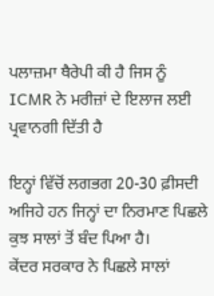ਪਲਾਜ਼ਮਾ ਥੈਰੇਪੀ ਕੀ ਹੈ ਜਿਸ ਨੂੰ ICMR ਨੇ ਮਰੀਜ਼ਾਂ ਦੇ ਇਲਾਜ ਲਈ ਪ੍ਰਵਾਨਗੀ ਦਿੱਤੀ ਹੈ

ਇਨ੍ਹਾਂ ਵਿੱਚੋਂ ਲਗਭਗ 20-30 ਫ਼ੀਸਦੀ ਅਜਿਹੇ ਹਨ ਜਿਨ੍ਹਾਂ ਦਾ ਨਿਰਮਾਣ ਪਿਛਲੇ ਕੁਝ ਸਾਲਾਂ ਤੋਂ ਬੰਦ ਪਿਆ ਹੈ।
ਕੇਂਦਰ ਸਰਕਾਰ ਨੇ ਪਿਛਲੇ ਸਾਲਾਂ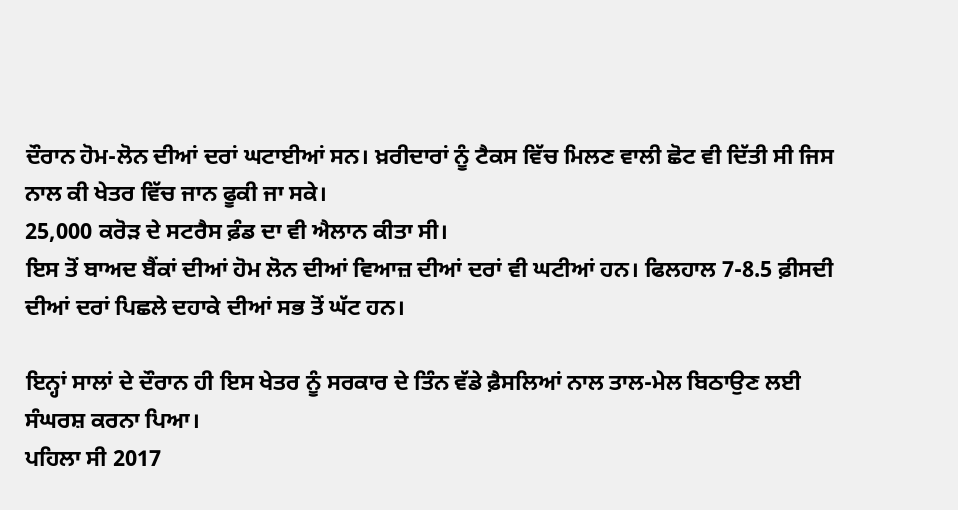ਦੌਰਾਨ ਹੋਮ-ਲੋਨ ਦੀਆਂ ਦਰਾਂ ਘਟਾਈਆਂ ਸਨ। ਖ਼ਰੀਦਾਰਾਂ ਨੂੰ ਟੈਕਸ ਵਿੱਚ ਮਿਲਣ ਵਾਲੀ ਛੋਟ ਵੀ ਦਿੱਤੀ ਸੀ ਜਿਸ ਨਾਲ ਕੀ ਖੇਤਰ ਵਿੱਚ ਜਾਨ ਫੂਕੀ ਜਾ ਸਕੇ।
25,000 ਕਰੋੜ ਦੇ ਸਟਰੈਸ ਫ਼ੰਡ ਦਾ ਵੀ ਐਲਾਨ ਕੀਤਾ ਸੀ।
ਇਸ ਤੋਂ ਬਾਅਦ ਬੈਂਕਾਂ ਦੀਆਂ ਹੋਮ ਲੋਨ ਦੀਆਂ ਵਿਆਜ਼ ਦੀਆਂ ਦਰਾਂ ਵੀ ਘਟੀਆਂ ਹਨ। ਫਿਲਹਾਲ 7-8.5 ਫ਼ੀਸਦੀ ਦੀਆਂ ਦਰਾਂ ਪਿਛਲੇ ਦਹਾਕੇ ਦੀਆਂ ਸਭ ਤੋਂ ਘੱਟ ਹਨ।

ਇਨ੍ਹਾਂ ਸਾਲਾਂ ਦੇ ਦੌਰਾਨ ਹੀ ਇਸ ਖੇਤਰ ਨੂੰ ਸਰਕਾਰ ਦੇ ਤਿੰਨ ਵੱਡੇ ਫ਼ੈਸਲਿਆਂ ਨਾਲ ਤਾਲ-ਮੇਲ ਬਿਠਾਉਣ ਲਈ ਸੰਘਰਸ਼ ਕਰਨਾ ਪਿਆ।
ਪਹਿਲਾ ਸੀ 2017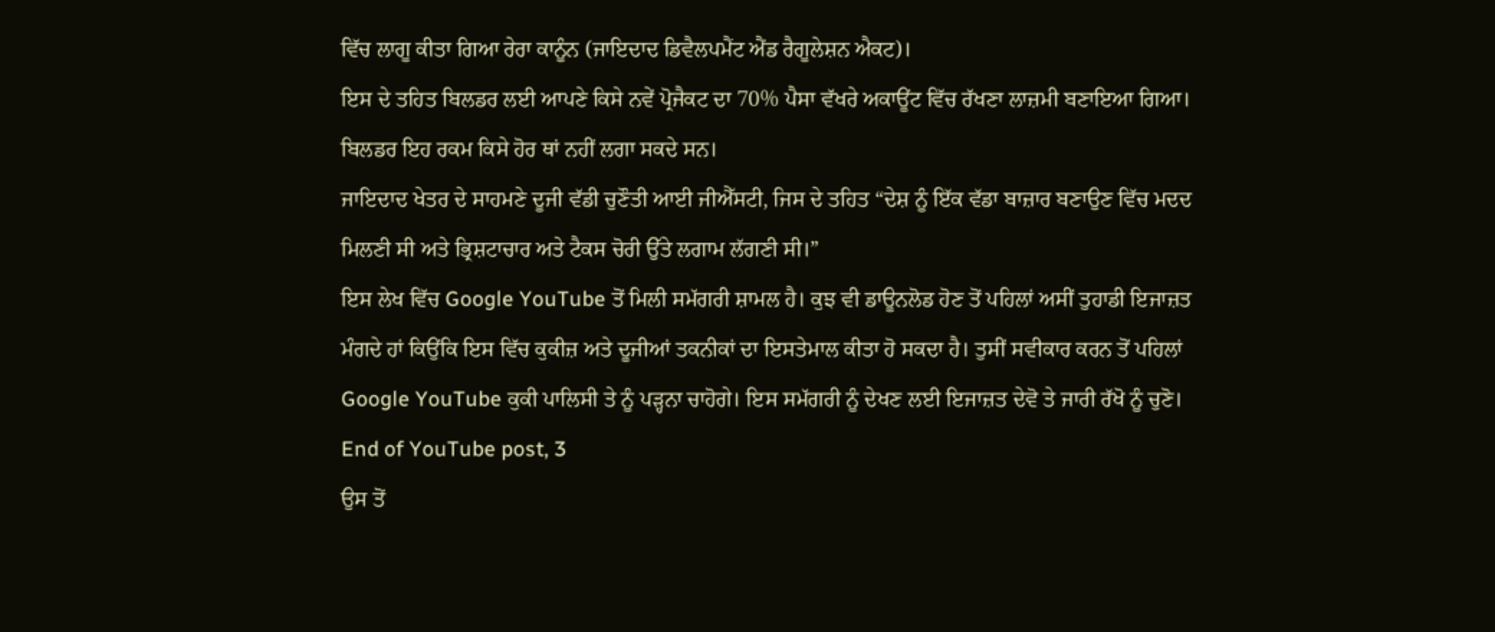ਵਿੱਚ ਲਾਗੂ ਕੀਤਾ ਗਿਆ ਰੇਰਾ ਕਾਨੂੰਨ (ਜਾਇਦਾਦ ਡਿਵੈਲਪਮੈਂਟ ਐਂਡ ਰੈਗੂਲੇਸ਼ਨ ਐਕਟ)।
ਇਸ ਦੇ ਤਹਿਤ ਬਿਲਡਰ ਲਈ ਆਪਣੇ ਕਿਸੇ ਨਵੇਂ ਪ੍ਰੋਜੈਕਟ ਦਾ 70% ਪੈਸਾ ਵੱਖਰੇ ਅਕਾਊਂਟ ਵਿੱਚ ਰੱਖਣਾ ਲਾਜ਼ਮੀ ਬਣਾਇਆ ਗਿਆ। ਬਿਲਡਰ ਇਹ ਰਕਮ ਕਿਸੇ ਹੋਰ ਥਾਂ ਨਹੀਂ ਲਗਾ ਸਕਦੇ ਸਨ।
ਜਾਇਦਾਦ ਖੇਤਰ ਦੇ ਸਾਹਮਣੇ ਦੂਜੀ ਵੱਡੀ ਚੁਣੌਤੀ ਆਈ ਜੀਐੱਸਟੀ, ਜਿਸ ਦੇ ਤਹਿਤ “ਦੇਸ਼ ਨੂੰ ਇੱਕ ਵੱਡਾ ਬਾਜ਼ਾਰ ਬਣਾਉਣ ਵਿੱਚ ਮਦਦ ਮਿਲਣੀ ਸੀ ਅਤੇ ਭ੍ਰਿਸ਼ਟਾਚਾਰ ਅਤੇ ਟੈਕਸ ਚੋਰੀ ਉੱਤੇ ਲਗਾਮ ਲੱਗਣੀ ਸੀ।”
ਇਸ ਲੇਖ ਵਿੱਚ Google YouTube ਤੋਂ ਮਿਲੀ ਸਮੱਗਰੀ ਸ਼ਾਮਲ ਹੈ। ਕੁਝ ਵੀ ਡਾਊਨਲੋਡ ਹੋਣ ਤੋਂ ਪਹਿਲਾਂ ਅਸੀਂ ਤੁਹਾਡੀ ਇਜਾਜ਼ਤ ਮੰਗਦੇ ਹਾਂ ਕਿਉਂਕਿ ਇਸ ਵਿੱਚ ਕੁਕੀਜ਼ ਅਤੇ ਦੂਜੀਆਂ ਤਕਨੀਕਾਂ ਦਾ ਇਸਤੇਮਾਲ ਕੀਤਾ ਹੋ ਸਕਦਾ ਹੈ। ਤੁਸੀਂ ਸਵੀਕਾਰ ਕਰਨ ਤੋਂ ਪਹਿਲਾਂ Google YouTube ਕੁਕੀ ਪਾਲਿਸੀ ਤੇ ਨੂੰ ਪੜ੍ਹਨਾ ਚਾਹੋਗੇ। ਇਸ ਸਮੱਗਰੀ ਨੂੰ ਦੇਖਣ ਲਈ ਇਜਾਜ਼ਤ ਦੇਵੋ ਤੇ ਜਾਰੀ ਰੱਖੋ ਨੂੰ ਚੁਣੋ।
End of YouTube post, 3
ਉਸ ਤੋਂ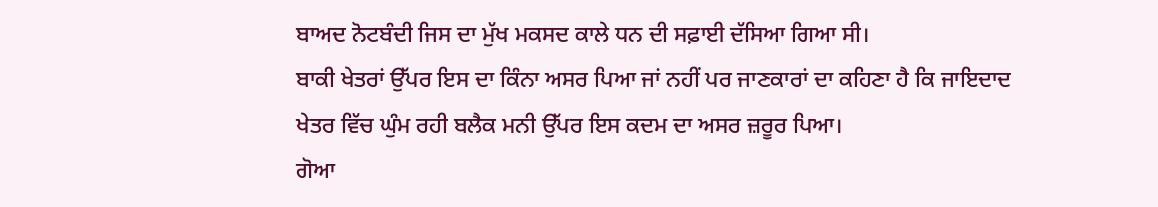ਬਾਅਦ ਨੋਟਬੰਦੀ ਜਿਸ ਦਾ ਮੁੱਖ ਮਕਸਦ ਕਾਲੇ ਧਨ ਦੀ ਸਫ਼ਾਈ ਦੱਸਿਆ ਗਿਆ ਸੀ।
ਬਾਕੀ ਖੇਤਰਾਂ ਉੱਪਰ ਇਸ ਦਾ ਕਿੰਨਾ ਅਸਰ ਪਿਆ ਜਾਂ ਨਹੀਂ ਪਰ ਜਾਣਕਾਰਾਂ ਦਾ ਕਹਿਣਾ ਹੈ ਕਿ ਜਾਇਦਾਦ ਖੇਤਰ ਵਿੱਚ ਘੁੰਮ ਰਹੀ ਬਲੈਕ ਮਨੀ ਉੱਪਰ ਇਸ ਕਦਮ ਦਾ ਅਸਰ ਜ਼ਰੂਰ ਪਿਆ।
ਗੋਆ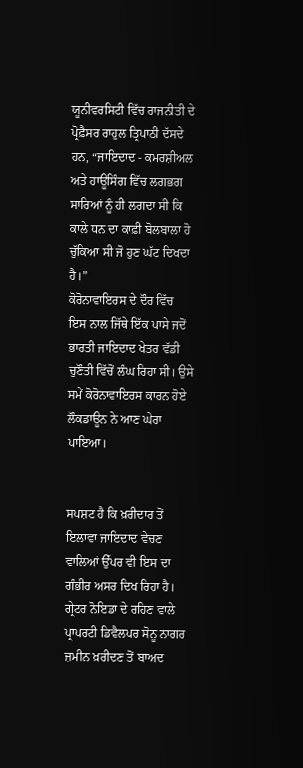ਯੂਨੀਵਰਸਿਟੀ ਵਿੱਚ ਰਾਜਨੀਤੀ ਦੇ ਪ੍ਰੋਫ਼ੈਸਰ ਰਾਹੁਲ ਤ੍ਰਿਪਾਠੀ ਦੱਸਦੇ ਹਨ, “ਜਾਇਦਾਦ - ਕਮਰਸ਼ੀਅਲ ਅਤੇ ਹਾਊਸਿੰਗ ਵਿੱਚ ਲਗਭਗ ਸਾਰਿਆਂ ਨੂੰ ਹੀ ਲਗਦਾ ਸੀ ਕਿ ਕਾਲੇ ਧਨ ਦਾ ਕਾਫ਼ੀ ਬੋਲਬਾਲਾ ਹੋ ਚੁੱਕਿਆ ਸੀ ਜੋ ਹੁਣ ਘੱਟ ਦਿਖਦਾ ਹੈ।”
ਕੋਰੋਨਾਵਾਇਰਸ ਦੇ ਦੌਰ ਵਿੱਚ
ਇਸ ਨਾਲ ਜਿੱਥੇ ਇੱਕ ਪਾਸੇ ਜਦੋਂ ਭਾਰਤੀ ਜਾਇਦਾਦ ਖੇਤਰ ਵੱਡੀ ਚੁਣੌਤੀ ਵਿੱਚੋਂ ਲੰਘ ਰਿਹਾ ਸੀ। ਉਸੇ ਸਮੇਂ ਕੋਰੋਨਾਵਾਇਰਸ ਕਾਰਨ ਹੋਏ ਲੌਕਡਾਊਨ ਨੇ ਆਣ ਘੇਰਾ ਪਾਇਆ।


ਸਪਸ਼ਟ ਹੈ ਕਿ ਖ਼ਰੀਦਾਰ ਤੋਂ ਇਲਾਵਾ ਜਾਇਦਾਦ ਵੇਚਣ ਵਾਲਿਆਂ ਉੱਪਰ ਵੀ ਇਸ ਦਾ ਗੰਭੀਰ ਅਸਰ ਦਿਖ ਰਿਹਾ ਹੈ।
ਗ੍ਰੇਟਰ ਨੋਇਡਾ ਦੇ ਰਹਿਣ ਵਾਲੇ ਪ੍ਰਾਪਰਟੀ ਡਿਵੈਲਪਰ ਸੋਨੂ ਨਾਗਰ ਜ਼ਮੀਨ ਖ਼ਰੀਦਣ ਤੋਂ ਬਾਅਦ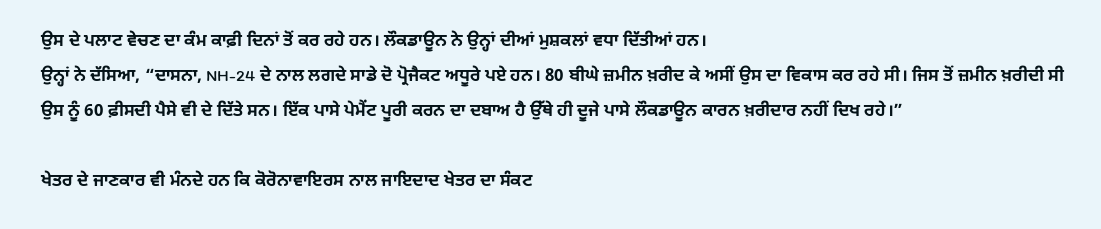ਉਸ ਦੇ ਪਲਾਟ ਵੇਚਣ ਦਾ ਕੰਮ ਕਾਫ਼ੀ ਦਿਨਾਂ ਤੋਂ ਕਰ ਰਹੇ ਹਨ। ਲੌਕਡਾਊਨ ਨੇ ਉਨ੍ਹਾਂ ਦੀਆਂ ਮੁਸ਼ਕਲਾਂ ਵਧਾ ਦਿੱਤੀਆਂ ਹਨ।
ਉਨ੍ਹਾਂ ਨੇ ਦੱਸਿਆ, “ਦਾਸਨਾ, NH-24 ਦੇ ਨਾਲ ਲਗਦੇ ਸਾਡੇ ਦੋ ਪ੍ਰੋਜੈਕਟ ਅਧੂਰੇ ਪਏ ਹਨ। 80 ਬੀਘੇ ਜ਼ਮੀਨ ਖ਼ਰੀਦ ਕੇ ਅਸੀਂ ਉਸ ਦਾ ਵਿਕਾਸ ਕਰ ਰਹੇ ਸੀ। ਜਿਸ ਤੋਂ ਜ਼ਮੀਨ ਖ਼ਰੀਦੀ ਸੀ ਉਸ ਨੂੰ 60 ਫ਼ੀਸਦੀ ਪੈਸੇ ਵੀ ਦੇ ਦਿੱਤੇ ਸਨ। ਇੱਕ ਪਾਸੇ ਪੇਮੈਂਟ ਪੂਰੀ ਕਰਨ ਦਾ ਦਬਾਅ ਹੈ ਉੱਥੇ ਹੀ ਦੂਜੇ ਪਾਸੇ ਲੌਕਡਾਊਨ ਕਾਰਨ ਖ਼ਰੀਦਾਰ ਨਹੀਂ ਦਿਖ ਰਹੇ।”

ਖੇਤਰ ਦੇ ਜਾਣਕਾਰ ਵੀ ਮੰਨਦੇ ਹਨ ਕਿ ਕੋਰੋਨਾਵਾਇਰਸ ਨਾਲ ਜਾਇਦਾਦ ਖੇਤਰ ਦਾ ਸੰਕਟ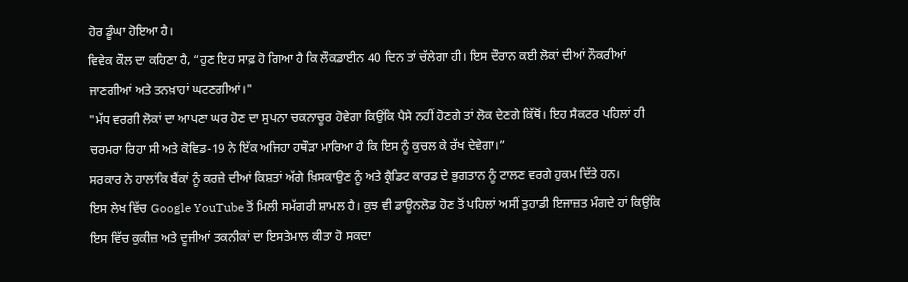ਹੋਰ ਡੂੰਘਾ ਹੋਇਆ ਹੈ।
ਵਿਵੇਕ ਕੌਲ ਦਾ ਕਹਿਣਾ ਹੈ, “ਹੁਣ ਇਹ ਸਾਫ਼ ਹੋ ਗਿਆ ਹੈ ਕਿ ਲੌਕਡਾਈਨ 40 ਦਿਨ ਤਾਂ ਚੱਲੇਗਾ ਹੀ। ਇਸ ਦੌਰਾਨ ਕਈ ਲੋਕਾਂ ਦੀਆਂ ਨੌਕਰੀਆਂ ਜਾਣਗੀਆਂ ਅਤੇ ਤਨਖ਼ਾਹਾਂ ਘਟਣਗੀਆਂ।"
"ਮੱਧ ਵਰਗੀ ਲੋਕਾਂ ਦਾ ਆਪਣਾ ਘਰ ਹੋਣ ਦਾ ਸੁਪਨਾ ਚਕਨਾਚੂਰ ਹੋਵੇਗਾ ਕਿਉਂਕਿ ਪੈਸੇ ਨਹੀਂ ਹੋਣਗੇ ਤਾਂ ਲੋਕ ਦੇਣਗੇ ਕਿੱਥੋਂ। ਇਹ ਸੈਕਟਰ ਪਹਿਲਾਂ ਹੀ ਚਰਮਰਾ ਰਿਹਾ ਸੀ ਅਤੇ ਕੋਵਿਡ-19 ਨੇ ਇੱਕ ਅਜਿਹਾ ਹਥੌੜਾ ਮਾਰਿਆ ਹੈ ਕਿ ਇਸ ਨੂੰ ਕੁਚਲ ਕੇ ਰੱਖ ਦੇਵੇਗਾ।”
ਸਰਕਾਰ ਨੇ ਹਾਲਾਂਕਿ ਬੈਂਕਾਂ ਨੂੰ ਕਰਜ਼ੇ ਦੀਆਂ ਕਿਸ਼ਤਾਂ ਅੱਗੇ ਖ਼ਿਸਕਾਉਣ ਨੂੰ ਅਤੇ ਕ੍ਰੈਡਿਟ ਕਾਰਡ ਦੇ ਭੁਗਤਾਨ ਨੂੰ ਟਾਲਣ ਵਰਗੇ ਹੁਕਮ ਦਿੱਤੇ ਹਨ।
ਇਸ ਲੇਖ ਵਿੱਚ Google YouTube ਤੋਂ ਮਿਲੀ ਸਮੱਗਰੀ ਸ਼ਾਮਲ ਹੈ। ਕੁਝ ਵੀ ਡਾਊਨਲੋਡ ਹੋਣ ਤੋਂ ਪਹਿਲਾਂ ਅਸੀਂ ਤੁਹਾਡੀ ਇਜਾਜ਼ਤ ਮੰਗਦੇ ਹਾਂ ਕਿਉਂਕਿ ਇਸ ਵਿੱਚ ਕੁਕੀਜ਼ ਅਤੇ ਦੂਜੀਆਂ ਤਕਨੀਕਾਂ ਦਾ ਇਸਤੇਮਾਲ ਕੀਤਾ ਹੋ ਸਕਦਾ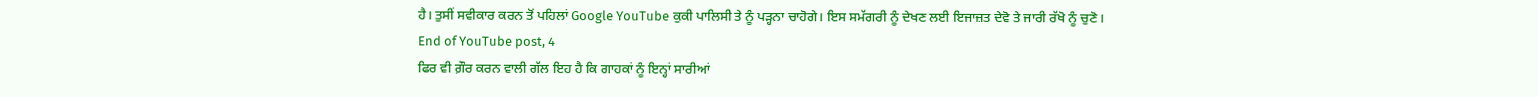ਹੈ। ਤੁਸੀਂ ਸਵੀਕਾਰ ਕਰਨ ਤੋਂ ਪਹਿਲਾਂ Google YouTube ਕੁਕੀ ਪਾਲਿਸੀ ਤੇ ਨੂੰ ਪੜ੍ਹਨਾ ਚਾਹੋਗੇ। ਇਸ ਸਮੱਗਰੀ ਨੂੰ ਦੇਖਣ ਲਈ ਇਜਾਜ਼ਤ ਦੇਵੋ ਤੇ ਜਾਰੀ ਰੱਖੋ ਨੂੰ ਚੁਣੋ।
End of YouTube post, 4
ਫਿਰ ਵੀ ਗ਼ੌਰ ਕਰਨ ਵਾਲੀ ਗੱਲ ਇਹ ਹੈ ਕਿ ਗਾਹਕਾਂ ਨੂੰ ਇਨ੍ਹਾਂ ਸਾਰੀਆਂ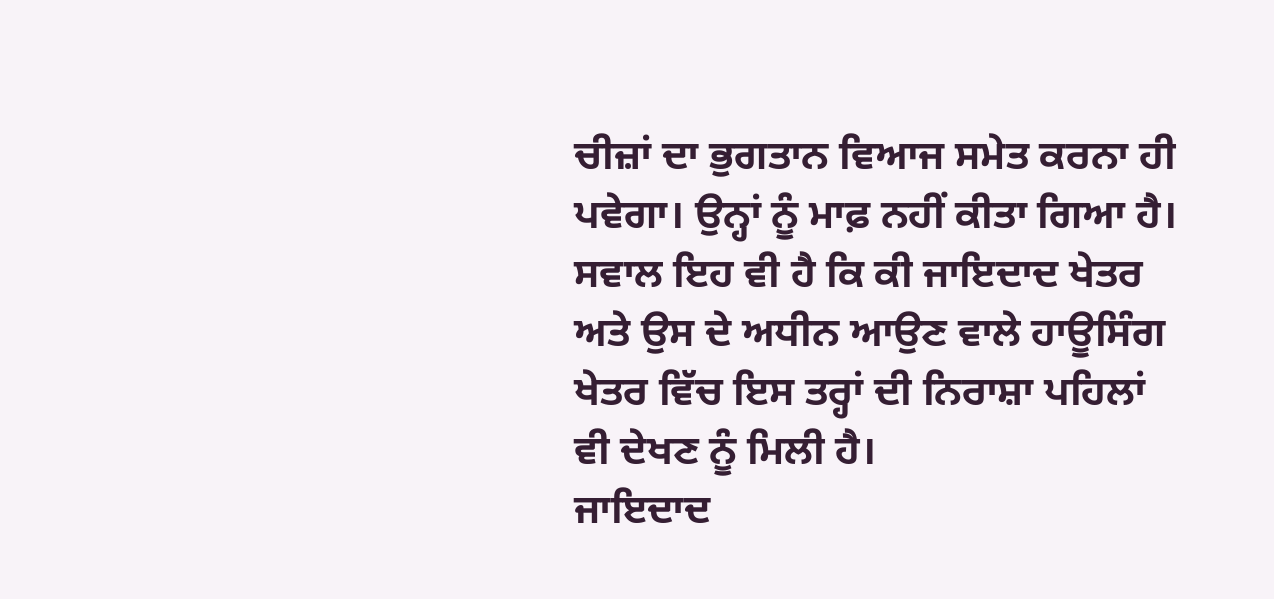ਚੀਜ਼ਾਂ ਦਾ ਭੁਗਤਾਨ ਵਿਆਜ ਸਮੇਤ ਕਰਨਾ ਹੀ ਪਵੇਗਾ। ਉਨ੍ਹਾਂ ਨੂੰ ਮਾਫ਼ ਨਹੀਂ ਕੀਤਾ ਗਿਆ ਹੈ।
ਸਵਾਲ ਇਹ ਵੀ ਹੈ ਕਿ ਕੀ ਜਾਇਦਾਦ ਖੇਤਰ ਅਤੇ ਉਸ ਦੇ ਅਧੀਨ ਆਉਣ ਵਾਲੇ ਹਾਊਸਿੰਗ ਖੇਤਰ ਵਿੱਚ ਇਸ ਤਰ੍ਹਾਂ ਦੀ ਨਿਰਾਸ਼ਾ ਪਹਿਲਾਂ ਵੀ ਦੇਖਣ ਨੂੰ ਮਿਲੀ ਹੈ।
ਜਾਇਦਾਦ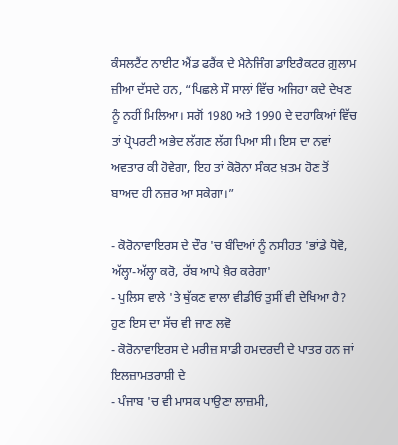ਕੰਸਲਟੈਂਟ ਨਾਈਟ ਐਂਡ ਫਰੈਂਕ ਦੇ ਮੈਨੇਜਿੰਗ ਡਾਇਰੈਕਟਰ ਗ਼ੁਲਾਮ ਜ਼ੀਆ ਦੱਸਦੇ ਹਨ, “ਪਿਛਲੇ ਸੌ ਸਾਲਾਂ ਵਿੱਚ ਅਜਿਹਾ ਕਦੇ ਦੇਖਣ ਨੂੰ ਨਹੀਂ ਮਿਲਿਆ। ਸਗੋਂ 1980 ਅਤੇ 1990 ਦੇ ਦਹਾਕਿਆਂ ਵਿੱਚ ਤਾਂ ਪ੍ਰੋਪਰਟੀ ਅਭੇਦ ਲੱਗਣ ਲੱਗ ਪਿਆ ਸੀ। ਇਸ ਦਾ ਨਵਾਂ ਅਵਤਾਰ ਕੀ ਹੋਵੇਗਾ, ਇਹ ਤਾਂ ਕੋਰੋਨਾ ਸੰਕਟ ਖ਼ਤਮ ਹੋਣ ਤੋਂ ਬਾਅਦ ਹੀ ਨਜ਼ਰ ਆ ਸਕੇਗਾ।”

- ਕੋਰੋਨਾਵਾਇਰਸ ਦੇ ਦੌਰ 'ਚ ਬੰਦਿਆਂ ਨੂੰ ਨਸੀਹਤ 'ਭਾਂਡੇ ਧੋਵੋ, ਅੱਲ੍ਹਾ-ਅੱਲ੍ਹਾ ਕਰੋ, ਰੱਬ ਆਪੇ ਖ਼ੈਰ ਕਰੇਗਾ'
- ਪੁਲਿਸ ਵਾਲੇ 'ਤੇ ਥੁੱਕਣ ਵਾਲਾ ਵੀਡੀਓ ਤੁਸੀਂ ਵੀ ਦੇਖਿਆ ਹੈ? ਹੁਣ ਇਸ ਦਾ ਸੱਚ ਵੀ ਜਾਣ ਲਵੋ
- ਕੋਰੋਨਾਵਾਇਰਸ ਦੇ ਮਰੀਜ਼ ਸਾਡੀ ਹਮਦਰਦੀ ਦੇ ਪਾਤਰ ਹਨ ਜਾਂ ਇਲਜ਼ਾਮਤਰਾਸ਼ੀ ਦੇ
- ਪੰਜਾਬ 'ਚ ਵੀ ਮਾਸਕ ਪਾਉਣਾ ਲਾਜ਼ਮੀ,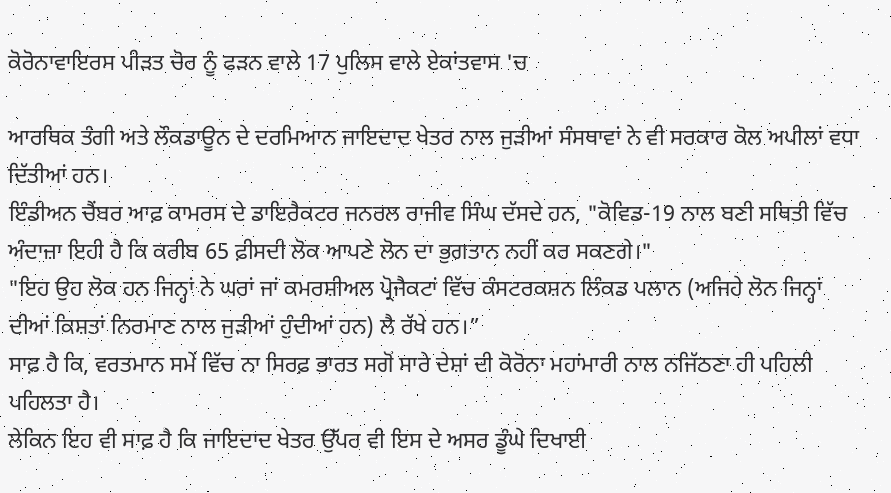ਕੋਰੋਨਾਵਾਇਰਸ ਪੀੜਤ ਚੋਰ ਨੂੰ ਫੜਨ ਵਾਲੇ 17 ਪੁਲਿਸ ਵਾਲੇ ਏਕਾਂਤਵਾਸ 'ਚ

ਆਰਥਿਕ ਤੰਗੀ ਅਤੇ ਲੌਕਡਾਊਨ ਦੇ ਦਰਮਿਆਨ ਜਾਇਦਾਦ ਖੇਤਰ ਨਾਲ ਜੁੜੀਆਂ ਸੰਸਥਾਵਾਂ ਨੇ ਵੀ ਸਰਕਾਰ ਕੋਲ ਅਪੀਲਾਂ ਵਧਾ ਦਿੱਤੀਆਂ ਹਨ।
ਇੰਡੀਅਨ ਚੈਂਬਰ ਆਫ਼ ਕਾਮਰਸ ਦੇ ਡਾਇਰੈਕਟਰ ਜਨਰਲ ਰਾਜੀਵ ਸਿੰਘ ਦੱਸਦੇ ਹਨ, "ਕੋਵਿਡ-19 ਨਾਲ ਬਣੀ ਸਥਿਤੀ ਵਿੱਚ ਅੰਦਾਜ਼ਾ ਇਹੀ ਹੈ ਕਿ ਕਰੀਬ 65 ਫ਼ੀਸਦੀ ਲੋਕ ਆਪਣੇ ਲੋਨ ਦਾ ਭੁਗਤਾਨ ਨਹੀਂ ਕਰ ਸਕਣਗੇ।"
"ਇਹ ਉਹ ਲੋਕ ਹਨ ਜਿਨ੍ਹਾਂ ਨੇ ਘਰਾਂ ਜਾਂ ਕਮਰਸ਼ੀਅਲ ਪ੍ਰੋਜੈਕਟਾਂ ਵਿੱਚ ਕੰਸਟਰਕਸ਼ਨ ਲਿੰਕਡ ਪਲਾਨ (ਅਜਿਹੇ ਲੋਨ ਜਿਨ੍ਹਾਂ ਦੀਆਂ ਕਿਸ਼ਤਾਂ ਨਿਰਮਾਣ ਨਾਲ ਜੁੜੀਆਂ ਹੁੰਦੀਆਂ ਹਨ) ਲੈ ਰੱਖੇ ਹਨ।”
ਸਾਫ਼ ਹੈ ਕਿ, ਵਰਤਮਾਨ ਸਮੇਂ ਵਿੱਚ ਨਾ ਸਿਰਫ਼ ਭਾਰਤ ਸਗੋਂ ਸਾਰੇ ਦੇਸ਼ਾਂ ਦੀ ਕੋਰੋਨਾ ਮਹਾਂਮਾਰੀ ਨਾਲ ਨਜਿੱਠਣਾ ਹੀ ਪਹਿਲੀ ਪਹਿਲਤਾ ਹੈ।
ਲੇਕਿਨ ਇਹ ਵੀ ਸਾਫ਼ ਹੈ ਕਿ ਜਾਇਦਾਦ ਖੇਤਰ ਉੱਪਰ ਵੀ ਇਸ ਦੇ ਅਸਰ ਡੂੰਘੇ ਦਿਖਾਈ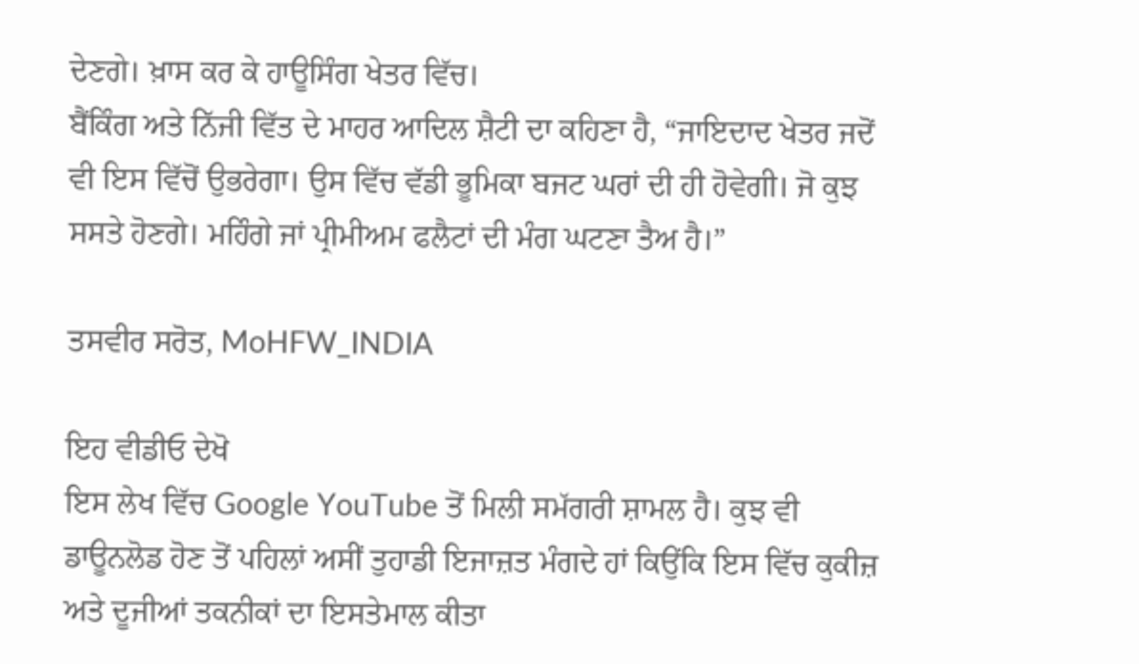ਦੇਣਗੇ। ਖ਼ਾਸ ਕਰ ਕੇ ਹਾਊਸਿੰਗ ਖੇਤਰ ਵਿੱਚ।
ਬੈਂਕਿੰਗ ਅਤੇ ਨਿੱਜੀ ਵਿੱਤ ਦੇ ਮਾਹਰ ਆਦਿਲ ਸ਼ੈਟੀ ਦਾ ਕਹਿਣਾ ਹੈ, “ਜਾਇਦਾਦ ਖੇਤਰ ਜਦੋਂ ਵੀ ਇਸ ਵਿੱਚੋਂ ਉਭਰੇਗਾ। ਉਸ ਵਿੱਚ ਵੱਡੀ ਭੂਮਿਕਾ ਬਜਟ ਘਰਾਂ ਦੀ ਹੀ ਹੋਵੇਗੀ। ਜੋ ਕੁਝ ਸਸਤੇ ਹੋਣਗੇ। ਮਹਿੰਗੇ ਜਾਂ ਪ੍ਰੀਮੀਅਮ ਫਲੈਟਾਂ ਦੀ ਮੰਗ ਘਟਣਾ ਤੈਅ ਹੈ।”

ਤਸਵੀਰ ਸਰੋਤ, MoHFW_INDIA

ਇਹ ਵੀਡੀਓ ਦੇਖੋ
ਇਸ ਲੇਖ ਵਿੱਚ Google YouTube ਤੋਂ ਮਿਲੀ ਸਮੱਗਰੀ ਸ਼ਾਮਲ ਹੈ। ਕੁਝ ਵੀ ਡਾਊਨਲੋਡ ਹੋਣ ਤੋਂ ਪਹਿਲਾਂ ਅਸੀਂ ਤੁਹਾਡੀ ਇਜਾਜ਼ਤ ਮੰਗਦੇ ਹਾਂ ਕਿਉਂਕਿ ਇਸ ਵਿੱਚ ਕੁਕੀਜ਼ ਅਤੇ ਦੂਜੀਆਂ ਤਕਨੀਕਾਂ ਦਾ ਇਸਤੇਮਾਲ ਕੀਤਾ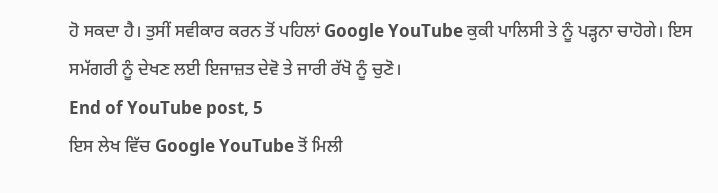ਹੋ ਸਕਦਾ ਹੈ। ਤੁਸੀਂ ਸਵੀਕਾਰ ਕਰਨ ਤੋਂ ਪਹਿਲਾਂ Google YouTube ਕੁਕੀ ਪਾਲਿਸੀ ਤੇ ਨੂੰ ਪੜ੍ਹਨਾ ਚਾਹੋਗੇ। ਇਸ ਸਮੱਗਰੀ ਨੂੰ ਦੇਖਣ ਲਈ ਇਜਾਜ਼ਤ ਦੇਵੋ ਤੇ ਜਾਰੀ ਰੱਖੋ ਨੂੰ ਚੁਣੋ।
End of YouTube post, 5
ਇਸ ਲੇਖ ਵਿੱਚ Google YouTube ਤੋਂ ਮਿਲੀ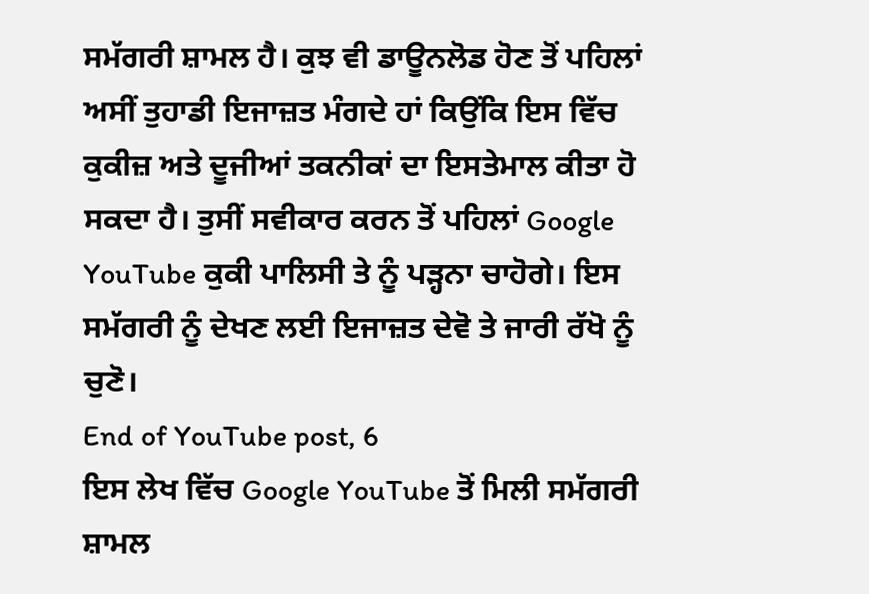ਸਮੱਗਰੀ ਸ਼ਾਮਲ ਹੈ। ਕੁਝ ਵੀ ਡਾਊਨਲੋਡ ਹੋਣ ਤੋਂ ਪਹਿਲਾਂ ਅਸੀਂ ਤੁਹਾਡੀ ਇਜਾਜ਼ਤ ਮੰਗਦੇ ਹਾਂ ਕਿਉਂਕਿ ਇਸ ਵਿੱਚ ਕੁਕੀਜ਼ ਅਤੇ ਦੂਜੀਆਂ ਤਕਨੀਕਾਂ ਦਾ ਇਸਤੇਮਾਲ ਕੀਤਾ ਹੋ ਸਕਦਾ ਹੈ। ਤੁਸੀਂ ਸਵੀਕਾਰ ਕਰਨ ਤੋਂ ਪਹਿਲਾਂ Google YouTube ਕੁਕੀ ਪਾਲਿਸੀ ਤੇ ਨੂੰ ਪੜ੍ਹਨਾ ਚਾਹੋਗੇ। ਇਸ ਸਮੱਗਰੀ ਨੂੰ ਦੇਖਣ ਲਈ ਇਜਾਜ਼ਤ ਦੇਵੋ ਤੇ ਜਾਰੀ ਰੱਖੋ ਨੂੰ ਚੁਣੋ।
End of YouTube post, 6
ਇਸ ਲੇਖ ਵਿੱਚ Google YouTube ਤੋਂ ਮਿਲੀ ਸਮੱਗਰੀ ਸ਼ਾਮਲ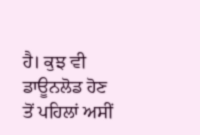ਹੈ। ਕੁਝ ਵੀ ਡਾਊਨਲੋਡ ਹੋਣ ਤੋਂ ਪਹਿਲਾਂ ਅਸੀਂ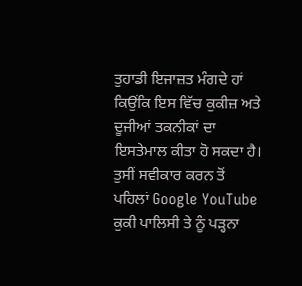ਤੁਹਾਡੀ ਇਜਾਜ਼ਤ ਮੰਗਦੇ ਹਾਂ ਕਿਉਂਕਿ ਇਸ ਵਿੱਚ ਕੁਕੀਜ਼ ਅਤੇ ਦੂਜੀਆਂ ਤਕਨੀਕਾਂ ਦਾ ਇਸਤੇਮਾਲ ਕੀਤਾ ਹੋ ਸਕਦਾ ਹੈ। ਤੁਸੀਂ ਸਵੀਕਾਰ ਕਰਨ ਤੋਂ ਪਹਿਲਾਂ Google YouTube ਕੁਕੀ ਪਾਲਿਸੀ ਤੇ ਨੂੰ ਪੜ੍ਹਨਾ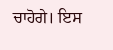ਚਾਹੋਗੇ। ਇਸ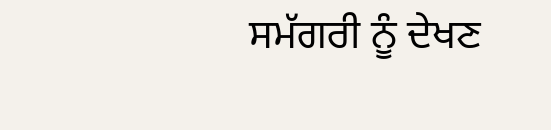ਸਮੱਗਰੀ ਨੂੰ ਦੇਖਣ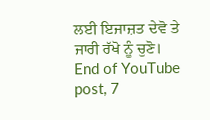ਲਈ ਇਜਾਜ਼ਤ ਦੇਵੋ ਤੇ ਜਾਰੀ ਰੱਖੋ ਨੂੰ ਚੁਣੋ।
End of YouTube post, 7